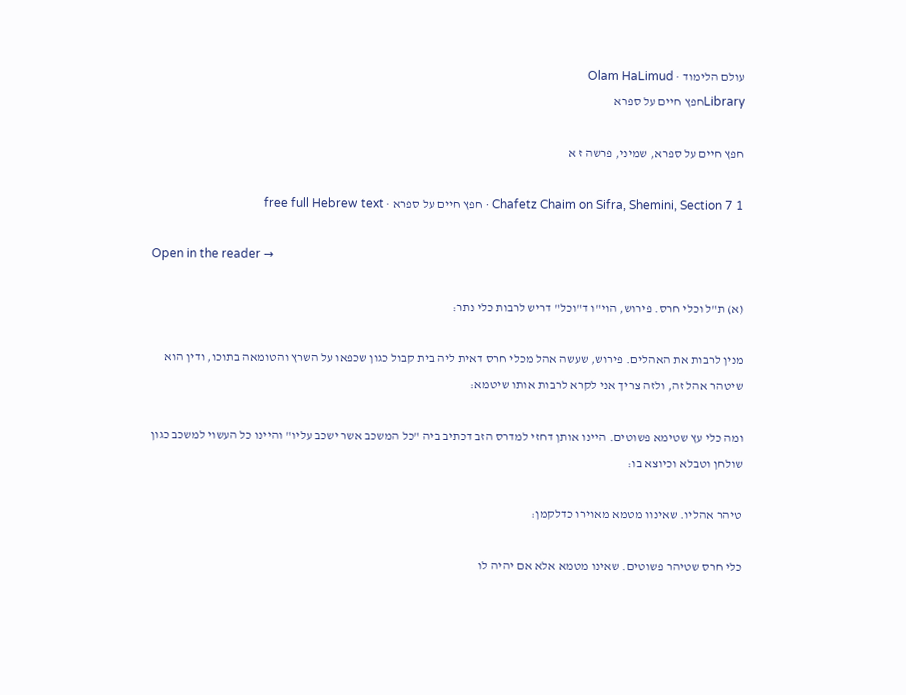עולם הלימוד · Olam HaLimud
Libraryחפץ חיים על ספרא

חפץ חיים על ספרא, שמיני, פרשה ז א

Chafetz Chaim on Sifra, Shemini, Section 7 1 · חפץ חיים על ספרא · free full Hebrew text

Open in the reader →

(א) ת"ל וכלי חרס. פירוש, הוי"ו ד"וכל" דריש לרבות כלי נתר:

מנין לרבות את האהלים. פירוש, שעשה אהל מכלי חרס דאית ליה בית קבול כגון שכפאו על השרץ והטומאה בתוכו, ודין הוא שיטהר אהל זה, ולזה צריך אני לקרא לרבות אותו שיטמא:

ומה כלי עץ שטימא פשוטים. היינו אותן דחזי למדרס הזב דכתיב ביה "כל המשכב אשר ישכב עליו" והיינו כל העשוי למשכב כגון שולחן וטבלא וכיוצא בו:

טיהר אהליו. שאינוו מטמא מאוירו כדלקמן:

כלי חרס שטיהר פשוטים. שאינו מטמא אלא אם יהיה לו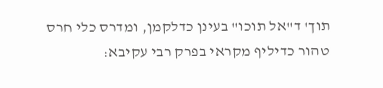תוך' ד"אל תוכו" בעינן כדלקמן, ומדרס כלי חרס טהור כדיליף מקראי בפרק רבי עקיבא: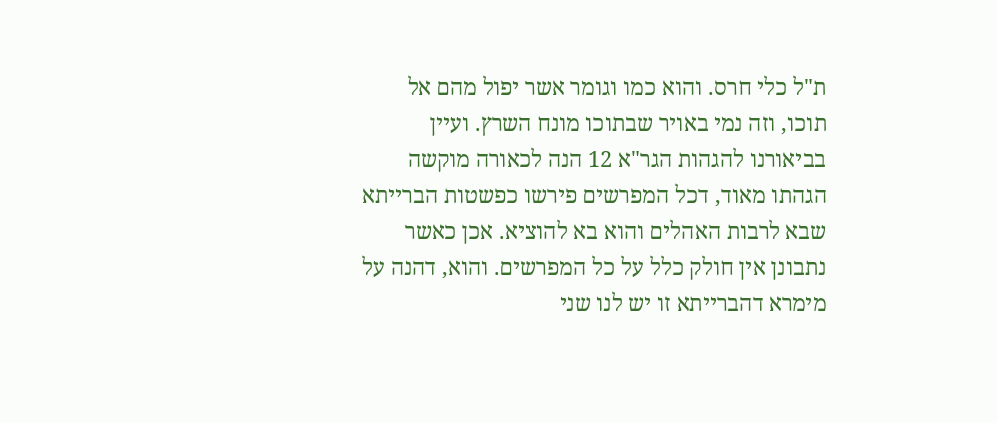ת"ל כלי חרס. והוא כמו וגומר אשר יפול מהם אל תוכו, וזה נמי באויר שבתוכו מונח השרץ. ועיין בביאורנו להגהות הגר"א 12 הנה לכאורה מוקשה הגהתו מאוד, דכל המפרשים פירשו כפשטות הברייתא שבא לרבות האהלים והוא בא להוציא. אכן כאשר נתבונן אין חולק כלל על כל המפרשים. והוא, דהנה על מימרא דהברייתא זו יש לנו שני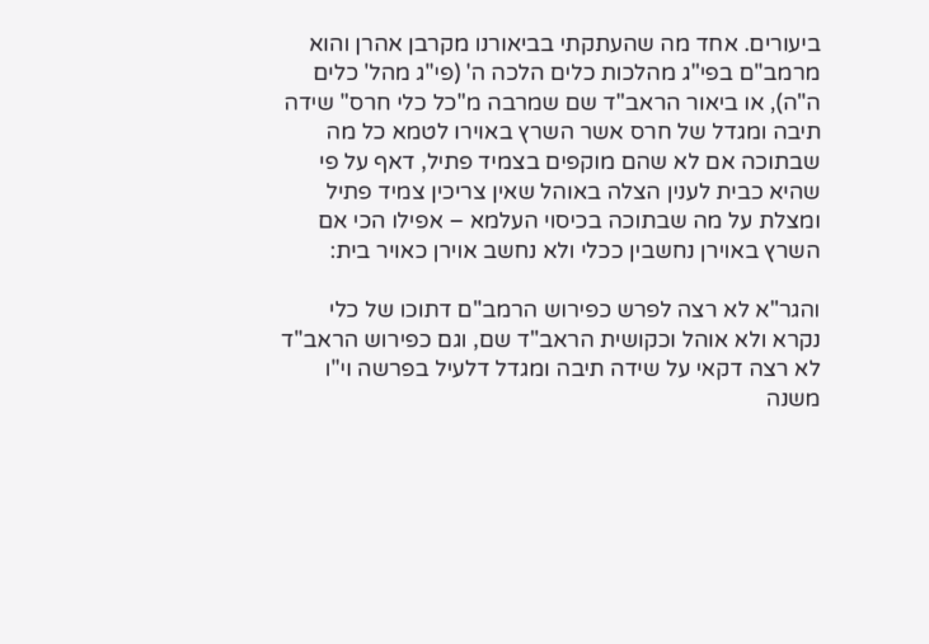ביעורים. אחד מה שהעתקתי בביאורנו מקרבן אהרן והוא מרמב"ם בפי"ג מהלכות כלים הלכה ה' (פי"ג מהל' כלים ה"ה), או ביאור הראב"ד שם שמרבה מ"כל כלי חרס" שידה תיבה ומגדל של חרס אשר השרץ באוירו לטמא כל מה שבתוכה אם לא שהם מוקפים בצמיד פתיל, דאף על פי שהיא כבית לענין הצלה באוהל שאין צריכין צמיד פתיל ומצלת על מה שבתוכה בכיסוי העלמא – אפילו הכי אם השרץ באוירן נחשבין ככלי ולא נחשב אוירן כאויר בית:

והגר"א לא רצה לפרש כפירוש הרמב"ם דתוכו של כלי נקרא ולא אוהל וכקושית הראב"ד שם, וגם כפירוש הראב"ד לא רצה דקאי על שידה תיבה ומגדל דלעיל בפרשה וי"ו משנה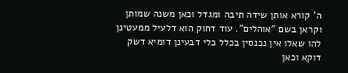ה' קורא אותן שידה תיבה ומגדל וכאן משנה שמותן וקראן בשם "אוהלים". עוד דחוק הוא דלעיל ממעטינן להו שאלו אין נכנסין בכלל כלי דבעינן דומיא דשק דוקא וכאן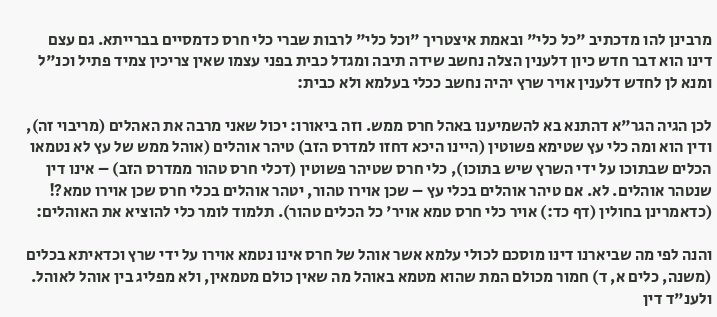מרבינן להו מדכתיב "כל כלי" ובאמת איצטריך "וכל כלי" לרבות שברי כלי חרס כדמסיים בברייתא. גם עצם דינו הוא דבר חדש כיון דלענין הצלה נחשב שידה תיבה ומגדל כבית בפני עצמו שאין צריכין צמיד פתיל וכנ"ל ומנא לן לחדש דלענין אויר שרץ יהיה נחשב ככלי בעלמא ולא כבית:

לכן הגיה הגר"א דהתנא בא להשמיענו באהל חרס ממש. וזה ביאורו: יכול שאני מרבה את האהלים (מריבוי זה), ודין הוא ומה כלי עץ שטימא פשוטין (היינו היכא דחזו למדרס הזב) טיהר אוהלים (אוהל ממש של עץ לא נטמאו הכלים שבתוכו על ידי השרץ שיש בתוכו), כלי חרס שטיהר פשוטין (דכלי חרס טהור ממדרס הזב) – אינו דין שנטהר אוהלים. לא. אם טיהר אוהלים בכלי עץ – שכן אוירו טהור, יטהר אוהלים בכלי חרס שכן אוירו טמא?! (כדאמרינן בחולין (דף כד:) אויר כלי חרס טמא אויר' כל הכלים טהור). תלמוד לומר כלי להוציא את האוהלים:

והנה לפי מה שביארנו דינו מוסכם לכולי עלמא אשר אוהל של חרס אינו נטמא אוירו על ידי שרץ וכדאיתא בכלים (משנה, כלים א, ד) חמור מכולם המת שהוא מטמא באוהל מה שאין כולם מטמאין, ולא מפליג בין אוהל לאוהל. ולענ"ד דין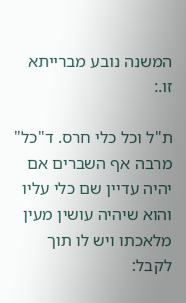המשנה נובע מברייתא זו.:

ת"ל וכל כלי חרס. ד"כל" מרבה אף השברים אם יהיה עדיין שם כלי עליו והוא שיהיה עושין מעין מלאכתו ויש לו תוך לקבל: